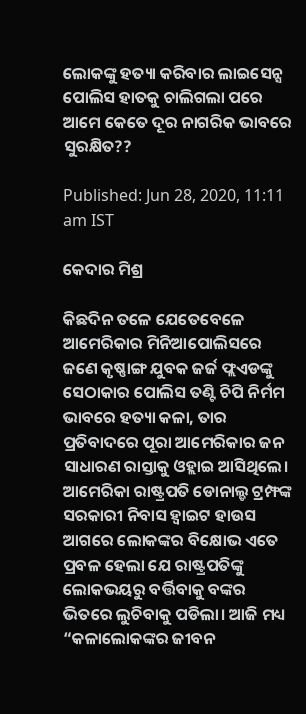ଲୋକଙ୍କୁ ହତ୍ୟା କରିବାର ଲାଇସେନ୍ସ ପୋଲିସ ହାତକୁ ଚାଲିଗଲା ପରେ ଆମେ କେତେ ଦୂର ନାଗରିକ ଭାବରେ ସୁରକ୍ଷିତ??

Published: Jun 28, 2020, 11:11 am IST

କେଦାର ମିଶ୍ର

କିଛଦିନ ତଳେ ଯେତେବେଳେ ଆମେରିକାର ମିନିଆପୋଲିସରେ ଜଣେ କୃଷ୍ଣାଙ୍ଗ ଯୁବକ ଜର୍ଜ ଫ୍ଲଏଡଙ୍କୁ ସେଠାକାର ପୋଲିସ ତଣ୍ଟି ଚିପି ନିର୍ମମ ଭାବରେ ହତ୍ୟା କଳା, ତାର ପ୍ରତିବାଦରେ ପୂରା ଆମେରିକାର ଜନ ସାଧାରଣ ରାସ୍ତାକୁ ଓହ୍ଲାଇ ଆସିଥିଲେ। ଆମେରିକା ରାଷ୍ଟ୍ରପତି ଡୋନାଲ୍ଡ ଟ୍ରମ୍ଫଙ୍କ ସରକାରୀ ନିବାସ ହ୍ଵାଇଟ ହାଉସ ଆଗରେ ଲୋକଙ୍କର ବିକ୍ଷୋଭ ଏତେ ପ୍ରବଳ ହେଲା ଯେ ରାଷ୍ଟ୍ରପତିଙ୍କୁ ଲୋକଭୟରୁ ବର୍ତ୍ତିବାକୁ ବଙ୍କର ଭିତରେ ଲୁଚିବାକୁ ପଡିଲା। ଆଜି ମଧ୍ୟ “କଳାଲୋକଙ୍କର ଜୀବନ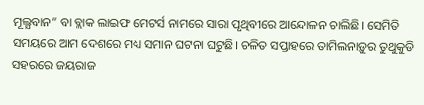ମୂଲ୍ଯବାନ” ବା ବ୍ଲାକ ଲାଇଫ ମେଟର୍ସ ନାମରେ ସାରା ପୃଥିବୀରେ ଆନ୍ଦୋଳନ ଚାଲିଛି। ସେମିତି ସମୟରେ ଆମ ଦେଶରେ ମଧ୍ୟ ସମାନ ଘଟନା ଘଟୁଛି। ଚଳିତ ସପ୍ତାହରେ ତାମିଲନାଡ଼ୁର ତୁଥୁକୁଡି ସହରରେ ଜୟରାଜ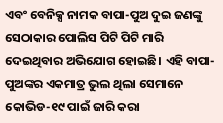ଏବଂ ବେନିକ୍ସ ନାମକ ବାପା-ପୁଅ ଦୁଇ ଜଣଙ୍କୁ ସେଠାକାର ପୋଲିସ ପିଟି ପିଟି ମାରି ଦେଇଥିବାର ଅଭିଯୋଗ ହୋଇଛି। ଏହି ବାପା-ପୁଅଙ୍କର ଏକମାତ୍ର ଭୁଲ ଥିଲା ସେମାନେ କୋଭିଡ-୧୯ ପାଇଁ ଜାରି କରା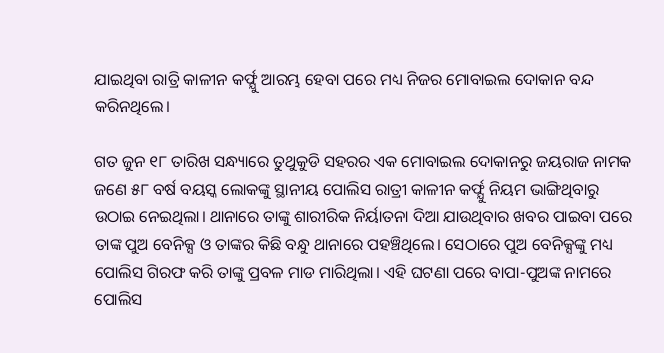ଯାଇଥିବା ରାତ୍ରି କାଳୀନ କର୍ଫ୍ଯୁ ଆରମ୍ଭ ହେବା ପରେ ମଧ୍ୟ ନିଜର ମୋବାଇଲ ଦୋକାନ ବନ୍ଦ କରିନଥିଲେ।

ଗତ ଜୁନ ୧୮ ତାରିଖ ସନ୍ଧ୍ୟାରେ ତୁଥୁକୁଡି ସହରର ଏକ ମୋବାଇଲ ଦୋକାନରୁ ଜୟରାଜ ନାମକ ଜଣେ ୫୮ ବର୍ଷ ବୟସ୍କ ଲୋକଙ୍କୁ ସ୍ଥାନୀୟ ପୋଲିସ ରାତ୍ରୀ କାଳୀନ କର୍ଫ୍ଯୁ ନିୟମ ଭାଙ୍ଗିଥିବାରୁ ଉଠାଇ ନେଇଥିଲା। ଥାନାରେ ତାଙ୍କୁ ଶାରୀରିକ ନିର୍ୟାତନା ଦିଆ ଯାଉଥିବାର ଖବର ପାଇବା ପରେ ତାଙ୍କ ପୁଅ ବେନିକ୍ସ ଓ ତାଙ୍କର କିଛି ବନ୍ଧୁ ଥାନାରେ ପହଞ୍ଚିଥିଲେ। ସେଠାରେ ପୁଅ ବେନିକ୍ସଙ୍କୁ ମଧ୍ୟ ପୋଲିସ ଗିରଫ କରି ତାଙ୍କୁ ପ୍ରବଳ ମାଡ ମାରିଥିଲା। ଏହି ଘଟଣା ପରେ ବାପା-ପୁଅଙ୍କ ନାମରେ ପୋଲିସ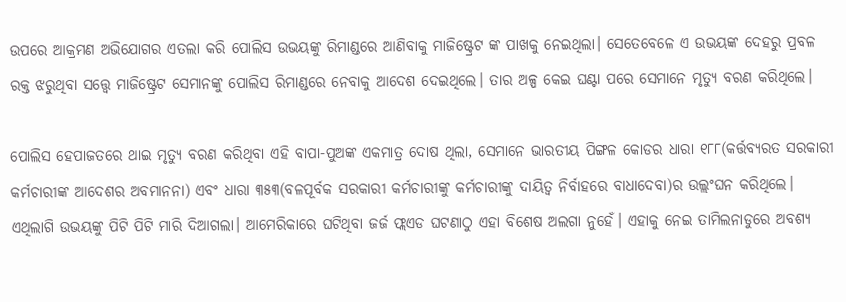ଉପରେ ଆକ୍ରମଣ ଅଭିଯୋଗର ଏତଲା କରି ପୋଲିସ ଉଭୟଙ୍କୁ ରିମାଣ୍ଡରେ ଆଣିବାକୁ ମାଜିଷ୍ଟ୍ରେଟ ଙ୍କ ପାଖକୁ ନେଇଥିଲା। ସେତେବେଳେ ଏ ଉଭୟଙ୍କ ଦେହରୁ ପ୍ରବଳ ରକ୍ତ ଝରୁଥିବା ସତ୍ତ୍ୱେ ମାଜିଷ୍ଟ୍ରେଟ ସେମାନଙ୍କୁ ପୋଲିସ ରିମାଣ୍ଡରେ ନେବାକୁ ଆଦେଶ ଦେଇଥିଲେ। ତାର ଅଳ୍ପ କେଇ ଘଣ୍ଟା ପରେ ସେମାନେ ମୃତ୍ୟୁ ବରଣ କରିଥିଲେ।

ପୋଲିସ ହେପାଜତରେ ଥାଇ ମୃତ୍ୟୁ ବରଣ କରିଥିବା ଏହି ବାପା-ପୁଅଙ୍କ ଏକମାତ୍ର ଦୋଷ ଥିଲା, ସେମାନେ ଭାରତୀୟ ପିଙ୍ଗଳ କୋଡର ଧାରା ୧୮୮(କର୍ତ୍ତବ୍ୟରତ ସରକାରୀ କର୍ମଚାରୀଙ୍କ ଆଦେଶର ଅବମାନନା) ଏବଂ ଧାରା ୩୫୩(ବଳପୂର୍ବକ ସରକାରୀ କର୍ମଚାରୀଙ୍କୁ କର୍ମଚାରୀଙ୍କୁ ଦାୟିତ୍ଵ ନିର୍ବାହରେ ବାଧାଦେବା)ର ଉଲ୍ଲଂଘନ କରିଥିଲେ। ଏଥିଲାଗି ଉଭୟଙ୍କୁ ପିଟି ପିଟି ମାରି ଦିଆଗଲା। ଆମେରିକାରେ ଘଟିଥିବା ଜର୍ଜ ଫ୍ଲଏଡ ଘଟଣାଠୁ ଏହା ବିଶେଷ ଅଲଗା ନୁହେଁ। ଏହାକୁ ନେଇ ତାମିଲନାଡୁରେ ଅବଶ୍ୟ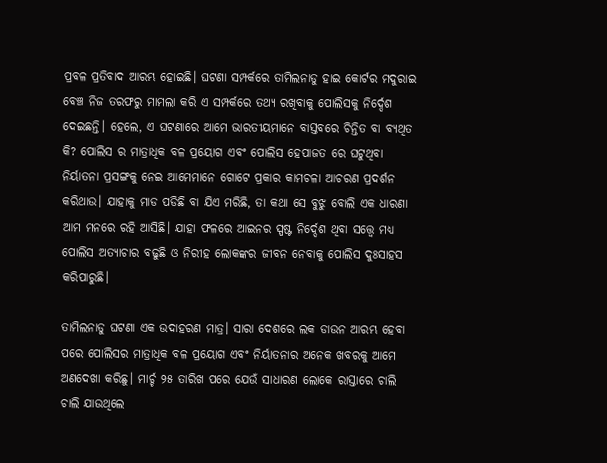ପ୍ରବଳ ପ୍ରତିବାଦ ଆରମ୍ଭ ହୋଇଛି। ଘଟଣା ସମ୍ପର୍କରେ ତାମିଲନାଡୁ ହାଇ କୋର୍ଟର ମଦୁରାଇ ବେଞ୍ଚ ନିଜ ତରଫରୁ ମାମଲା କରି ଏ ସମ୍ପର୍କରେ ତଥ୍ୟ ରଖିବାକୁ ପୋଲିସକୁ ନିର୍ଦ୍ଦେଶ ଦେଇଛନ୍ତି। ହେଲେ, ଏ ଘଟଣାରେ ଆମେ ଭାରତୀୟମାନେ ବାସ୍ତବରେ ଚିନ୍ତିତ ବା ବ୍ୟଥିତ କି? ପୋଲିସ ର ମାତ୍ରାଧିକ ବଳ ପ୍ରୟୋଗ ଏବଂ ପୋଲିସ ହେପାଜତ ରେ ଘଟୁଥିବା ନିର୍ୟାତନା ପ୍ରସଙ୍ଗକୁ ନେଇ ଆମେମାନେ ଗୋଟେ ପ୍ରକାର କାମଚଳା ଆଚରଣ ପ୍ରଦର୍ଶନ କରିଥାଉ। ଯାହାକୁ ମାଡ ପଡିଛି ବା ଯିଏ ମରିଛି, ତା କଥା ସେ ବୁଝୁ ବୋଲି ଏକ ଧାରଣା ଆମ ମନରେ ରହି ଆସିଛି। ଯାହା ଫଳରେ ଆଇନର ସ୍ପଷ୍ଟ ନିର୍ଦ୍ଦେଶ ଥିବା ସତ୍ତ୍ୱେ ମଧ୍ୟ ପୋଲିସ ଅତ୍ୟାଚାର ବଢୁଛି ଓ ନିରୀହ ଲୋକଙ୍କର ଜୀବନ ନେବାକୁ ପୋଲିସ ଦୁଃସାହସ କରିପାରୁଛି।

ତାମିଲନାଡୁ ଘଟଣା ଏକ ଉଦାହରଣ ମାତ୍ର। ସାରା ଦେଶରେ ଲକ ଡାଉନ ଆରମ୍ଭ ହେବା ପରେ ପୋଲିସର ମାତ୍ରାଧିକ ବଳ ପ୍ରୟୋଗ ଏବଂ ନିର୍ୟାତନାର ଅନେକ ଖବରକୁ ଆମେ ଅଣଦେଖା କରିଛୁ। ମାର୍ଚ୍ଚ ୨୫ ତାରିଖ ପରେ ଯେଉଁ ସାଧାରଣ ଲୋକେ ରାସ୍ତାରେ ଚାଲି ଚାଲି ଯାଉଥିଲେ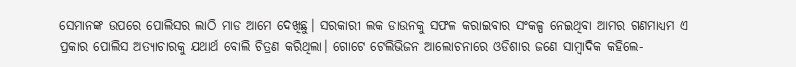ସେମାନଙ୍କ ଉପରେ ପୋଲିସର ଲାଠି ମାଡ ଆମେ ଦେଖିଛୁ। ସରକାରୀ ଲକ ଡାଉନକୁ ସଫଳ କରାଇବାର ସଂକଳ୍ପ ନେଇଥିବା ଆମର ଗଣମାଧ୍ୟମ ଏ ପ୍ରକାର ପୋଲିସ ଅତ୍ୟାଚାରକୁ ଯଥାର୍ଥ ବୋଲି ଚିତ୍ରଣ କରିଥିଲା। ଗୋଟେ ଟେଲିଭିଜନ ଆଲୋଚନାରେ ଓଡିଶାର ଜଣେ ସାମ୍ବାଦିକ କହିଲେ-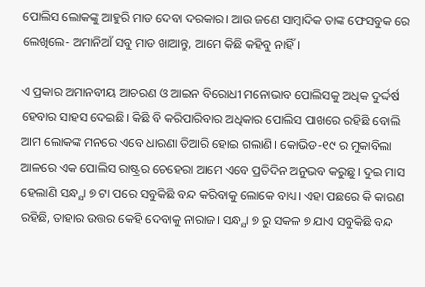ପୋଲିସ ଲୋକଙ୍କୁ ଆହୁରି ମାଡ ଦେବା ଦରକାର। ଆଉ ଜଣେ ସାମ୍ବାଦିକ ତାଙ୍କ ଫେସବୁକ ରେ ଲେଖିଲେ- ଅମାନିଆଁ ସବୁ ମାଡ ଖାଆନ୍ତୁ, ଆମେ କିଛି କହିବୁ ନାହିଁ।

ଏ ପ୍ରକାର ଅମାନବୀୟ ଆଚରଣ ଓ ଆଇନ ବିରୋଧୀ ମନୋଭାବ ପୋଲିସକୁ ଅଧିକ ଦୁର୍ଦ୍ଦର୍ଷ ହେବାର ସାହସ ଦେଇଛି। କିଛି ବି କରିପାରିବାର ଅଧିକାର ପୋଲିସ ପାଖରେ ରହିଛି ବୋଲି ଆମ ଲୋକଙ୍କ ମନରେ ଏବେ ଧାରଣା ତିଆରି ହୋଇ ଗଲାଣି। କୋଭିଡ-୧୯ ର ମୁକାବିଲା ଆଳରେ ଏକ ପୋଲିସ ରାଷ୍ଟ୍ରର ଚେହେରା ଆମେ ଏବେ ପ୍ରତିଦିନ ଅନୁଭବ କରୁଛୁ। ଦୁଇ ମାସ ହେଲାଣି ସନ୍ଧ୍ଯା ୭ ଟା ପରେ ସବୁକିଛି ବନ୍ଦ କରିବାକୁ ଲୋକେ ବାଧ୍ୟ। ଏହା ପଛରେ କି କାରଣ ରହିଛି, ତାହାର ଉତ୍ତର କେହି ଦେବାକୁ ନାରାଜ। ସନ୍ଧ୍ଯା ୭ ରୁ ସକଳ ୭ ଯାଏ ସବୁକିଛି ବନ୍ଦ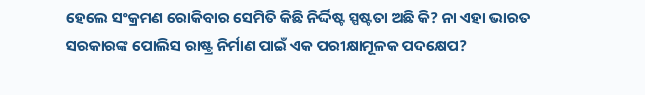ହେଲେ ସଂକ୍ରମଣ ରୋକିବାର ସେମିତି କିଛି ନିର୍ଦ୍ଦିଷ୍ଟ ସ୍ପଷ୍ଟତା ଅଛି କି? ନା ଏହା ଭାରତ ସରକାରଙ୍କ ପୋଲିସ ରାଷ୍ଟ୍ର ନିର୍ମାଣ ପାଇଁ ଏକ ପରୀକ୍ଷାମୂଳକ ପଦକ୍ଷେପ?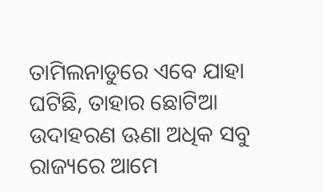ତାମିଲନାଡୁରେ ଏବେ ଯାହା ଘଟିଛି, ତାହାର ଛୋଟିଆ ଉଦାହରଣ ଊଣା ଅଧିକ ସବୁ ରାଜ୍ୟରେ ଆମେ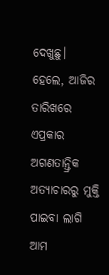ଦେଖୁଛୁ। ହେଲେ, ଆଜିର ତାରିଖରେ ଏପ୍ରକାର ଅଗଣତାନ୍ତ୍ରିକ ଅତ୍ୟାଚାରରୁ ମୁକ୍ତି ପାଇବା ଲାଗି ଆମ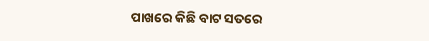ପାଖରେ କିଛି ବାଟ ସତରେ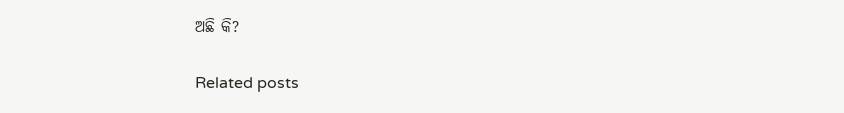ଅଛି କି?

Related posts